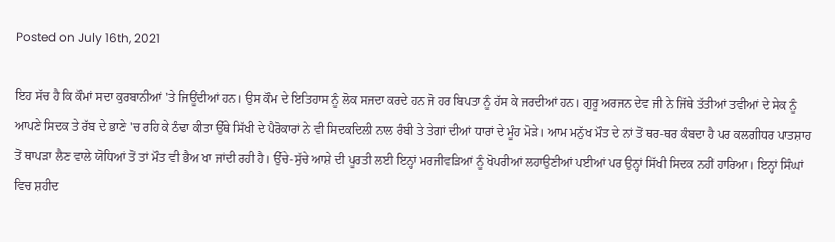Posted on July 16th, 2021

ਇਹ ਸੱਚ ਹੈ ਕਿ ਕੌਮਾਂ ਸਦਾ ਕੁਰਬਾਨੀਆਂ 'ਤੇ ਜਿਊਂਦੀਆਂ ਹਨ। ਉਸ ਕੌਮ ਦੇ ਇਤਿਹਾਸ ਨੂੰ ਲੋਕ ਸਜਦਾ ਕਰਦੇ ਹਨ ਜੋ ਹਰ ਬਿਪਤਾ ਨੂੰ ਹੱਸ ਕੇ ਜਰਦੀਆਂ ਹਨ। ਗੁਰੂ ਅਰਜਨ ਦੇਵ ਜੀ ਨੇ ਜਿੱਥੇ ਤੱਤੀਆਂ ਤਵੀਆਂ ਦੇ ਸੇਕ ਨੂੰ ਆਪਣੇ ਸਿਦਕ ਤੇ ਰੱਬ ਦੇ ਭਾਣੇ 'ਚ ਰਹਿ ਕੇ ਠੰਢਾ ਕੀਤਾ ਉੱਥੇ ਸਿੱਖੀ ਦੇ ਪੈਰੋਕਾਰਾਂ ਨੇ ਵੀ ਸਿਦਕਦਿਲੀ ਨਾਲ ਰੰਬੀ ਤੇ ਤੇਗਾਂ ਦੀਆਂ ਧਾਰਾਂ ਦੇ ਮੂੰਹ ਮੋੜੇ। ਆਮ ਮਨੁੱਖ ਮੌਤ ਦੇ ਨਾਂ ਤੋਂ ਥਰ-ਥਰ ਕੰਬਦਾ ਹੈ ਪਰ ਕਲਗੀਧਰ ਪਾਤਸ਼ਾਹ ਤੋਂ ਥਾਪੜਾ ਲੈਣ ਵਾਲੇ ਯੋਧਿਆਂ ਤੋਂ ਤਾਂ ਮੌਤ ਵੀ ਭੈਅ ਖਾ ਜਾਂਦੀ ਰਹੀ ਹੈ। ਉੱਚੇ-ਸੁੱਚੇ ਆਸ਼ੇ ਦੀ ਪੂਰਤੀ ਲਈ ਇਨ੍ਹਾਂ ਮਰਜੀਵੜਿਆਂ ਨੂੰ ਖੋਪਰੀਆਂ ਲਹਾਉਣੀਆਂ ਪਈਆਂ ਪਰ ਉਨ੍ਹਾਂ ਸਿੱਖੀ ਸਿਦਕ ਨਹੀਂ ਹਾਰਿਆ। ਇਨ੍ਹਾਂ ਸਿੰਘਾਂ ਵਿਚ ਸ਼ਹੀਦ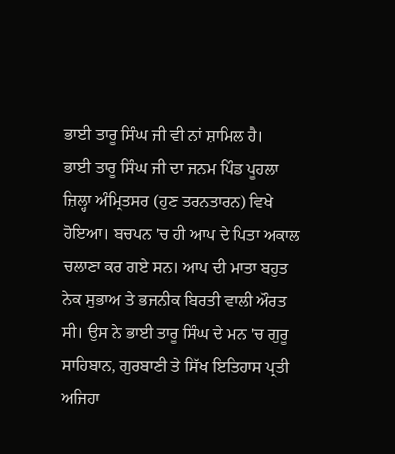ਭਾਈ ਤਾਰੂ ਸਿੰਘ ਜੀ ਵੀ ਨਾਂ ਸ਼ਾਮਿਲ ਹੈ।
ਭਾਈ ਤਾਰੂ ਸਿੰਘ ਜੀ ਦਾ ਜਨਮ ਪਿੰਡ ਪੂਹਲਾ ਜ਼ਿਲ੍ਹਾ ਅੰਮ੍ਰਿਤਸਰ (ਹੁਣ ਤਰਨਤਾਰਨ) ਵਿਖੇ ਹੋਇਆ। ਬਚਪਨ 'ਚ ਹੀ ਆਪ ਦੇ ਪਿਤਾ ਅਕਾਲ ਚਲਾਣਾ ਕਰ ਗਏ ਸਨ। ਆਪ ਦੀ ਮਾਤਾ ਬਹੁਤ ਨੇਕ ਸੁਭਾਅ ਤੇ ਭਜਨੀਕ ਬਿਰਤੀ ਵਾਲੀ ਔਰਤ ਸੀ। ਉਸ ਨੇ ਭਾਈ ਤਾਰੂ ਸਿੰਘ ਦੇ ਮਨ 'ਚ ਗੁਰੂ ਸਾਹਿਬਾਨ, ਗੁਰਬਾਣੀ ਤੇ ਸਿੱਖ ਇਤਿਹਾਸ ਪ੍ਰਤੀ ਅਜਿਹਾ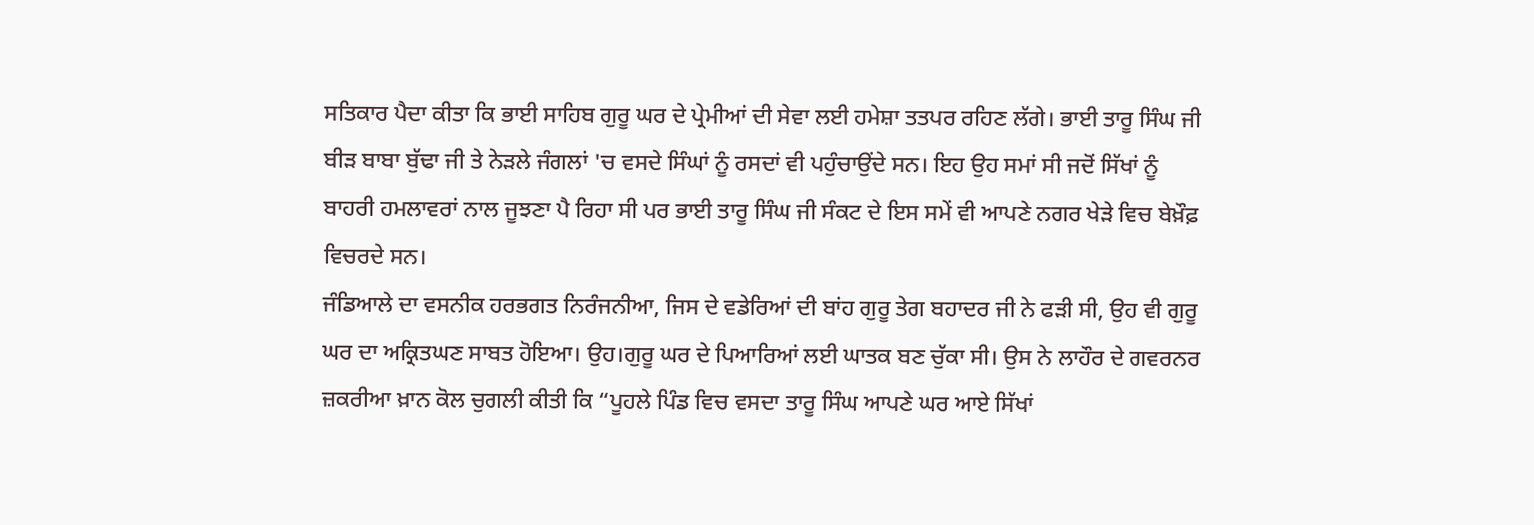ਸਤਿਕਾਰ ਪੈਦਾ ਕੀਤਾ ਕਿ ਭਾਈ ਸਾਹਿਬ ਗੁਰੂ ਘਰ ਦੇ ਪ੍ਰੇਮੀਆਂ ਦੀ ਸੇਵਾ ਲਈ ਹਮੇਸ਼ਾ ਤਤਪਰ ਰਹਿਣ ਲੱਗੇ। ਭਾਈ ਤਾਰੂ ਸਿੰਘ ਜੀ ਬੀੜ ਬਾਬਾ ਬੁੱਢਾ ਜੀ ਤੇ ਨੇੜਲੇ ਜੰਗਲਾਂ 'ਚ ਵਸਦੇ ਸਿੰਘਾਂ ਨੂੰ ਰਸਦਾਂ ਵੀ ਪਹੁੰਚਾਉਂਦੇ ਸਨ। ਇਹ ਉਹ ਸਮਾਂ ਸੀ ਜਦੋਂ ਸਿੱਖਾਂ ਨੂੰ ਬਾਹਰੀ ਹਮਲਾਵਰਾਂ ਨਾਲ ਜੂਝਣਾ ਪੈ ਰਿਹਾ ਸੀ ਪਰ ਭਾਈ ਤਾਰੂ ਸਿੰਘ ਜੀ ਸੰਕਟ ਦੇ ਇਸ ਸਮੇਂ ਵੀ ਆਪਣੇ ਨਗਰ ਖੇੜੇ ਵਿਚ ਬੇਖ਼ੌਫ਼ ਵਿਚਰਦੇ ਸਨ।
ਜੰਡਿਆਲੇ ਦਾ ਵਸਨੀਕ ਹਰਭਗਤ ਨਿਰੰਜਨੀਆ, ਜਿਸ ਦੇ ਵਡੇਰਿਆਂ ਦੀ ਬਾਂਹ ਗੁਰੂ ਤੇਗ ਬਹਾਦਰ ਜੀ ਨੇ ਫੜੀ ਸੀ, ਉਹ ਵੀ ਗੁਰੂ ਘਰ ਦਾ ਅਕ੍ਰਿਤਘਣ ਸਾਬਤ ਹੋਇਆ। ਉਹ।ਗੁਰੂ ਘਰ ਦੇ ਪਿਆਰਿਆਂ ਲਈ ਘਾਤਕ ਬਣ ਚੁੱਕਾ ਸੀ। ਉਸ ਨੇ ਲਾਹੌਰ ਦੇ ਗਵਰਨਰ ਜ਼ਕਰੀਆ ਖ਼ਾਨ ਕੋਲ ਚੁਗਲੀ ਕੀਤੀ ਕਿ “ਪੂਹਲੇ ਪਿੰਡ ਵਿਚ ਵਸਦਾ ਤਾਰੂ ਸਿੰਘ ਆਪਣੇ ਘਰ ਆਏ ਸਿੱਖਾਂ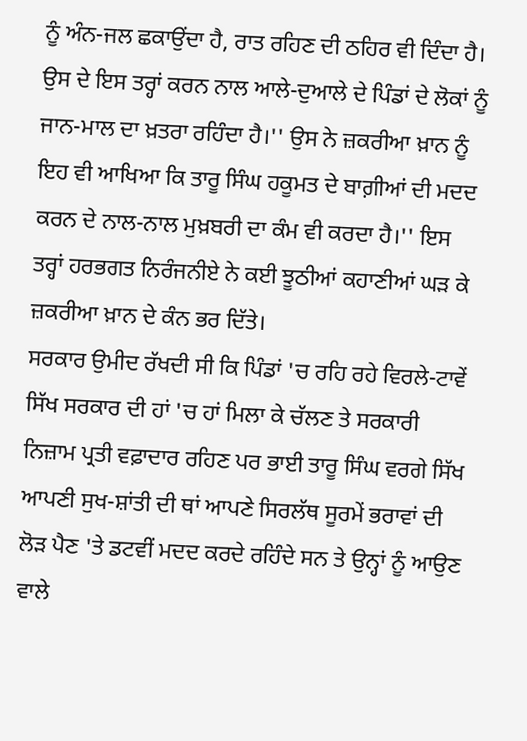ਨੂੰ ਅੰਨ-ਜਲ ਛਕਾਉਂਦਾ ਹੈ, ਰਾਤ ਰਹਿਣ ਦੀ ਠਹਿਰ ਵੀ ਦਿੰਦਾ ਹੈ। ਉਸ ਦੇ ਇਸ ਤਰ੍ਹਾਂ ਕਰਨ ਨਾਲ ਆਲੇ-ਦੁਆਲੇ ਦੇ ਪਿੰਡਾਂ ਦੇ ਲੋਕਾਂ ਨੂੰ ਜਾਨ-ਮਾਲ ਦਾ ਖ਼ਤਰਾ ਰਹਿੰਦਾ ਹੈ।'' ਉਸ ਨੇ ਜ਼ਕਰੀਆ ਖ਼ਾਨ ਨੂੰ ਇਹ ਵੀ ਆਖਿਆ ਕਿ ਤਾਰੂ ਸਿੰਘ ਹਕੂਮਤ ਦੇ ਬਾਗ਼ੀਆਂ ਦੀ ਮਦਦ ਕਰਨ ਦੇ ਨਾਲ-ਨਾਲ ਮੁਖ਼ਬਰੀ ਦਾ ਕੰਮ ਵੀ ਕਰਦਾ ਹੈ।'' ਇਸ ਤਰ੍ਹਾਂ ਹਰਭਗਤ ਨਿਰੰਜਨੀਏ ਨੇ ਕਈ ਝੂਠੀਆਂ ਕਹਾਣੀਆਂ ਘੜ ਕੇ ਜ਼ਕਰੀਆ ਖ਼ਾਨ ਦੇ ਕੰਨ ਭਰ ਦਿੱਤੇ।
ਸਰਕਾਰ ਉਮੀਦ ਰੱਖਦੀ ਸੀ ਕਿ ਪਿੰਡਾਂ 'ਚ ਰਹਿ ਰਹੇ ਵਿਰਲੇ-ਟਾਵੇਂ ਸਿੱਖ ਸਰਕਾਰ ਦੀ ਹਾਂ 'ਚ ਹਾਂ ਮਿਲਾ ਕੇ ਚੱਲਣ ਤੇ ਸਰਕਾਰੀ ਨਿਜ਼ਾਮ ਪ੍ਰਤੀ ਵਫ਼ਾਦਾਰ ਰਹਿਣ ਪਰ ਭਾਈ ਤਾਰੂ ਸਿੰਘ ਵਰਗੇ ਸਿੱਖ ਆਪਣੀ ਸੁਖ-ਸ਼ਾਂਤੀ ਦੀ ਥਾਂ ਆਪਣੇ ਸਿਰਲੱਥ ਸੂਰਮੇਂ ਭਰਾਵਾਂ ਦੀ ਲੋੜ ਪੈਣ 'ਤੇ ਡਟਵੀਂ ਮਦਦ ਕਰਦੇ ਰਹਿੰਦੇ ਸਨ ਤੇ ਉਨ੍ਹਾਂ ਨੂੰ ਆਉਣ ਵਾਲੇ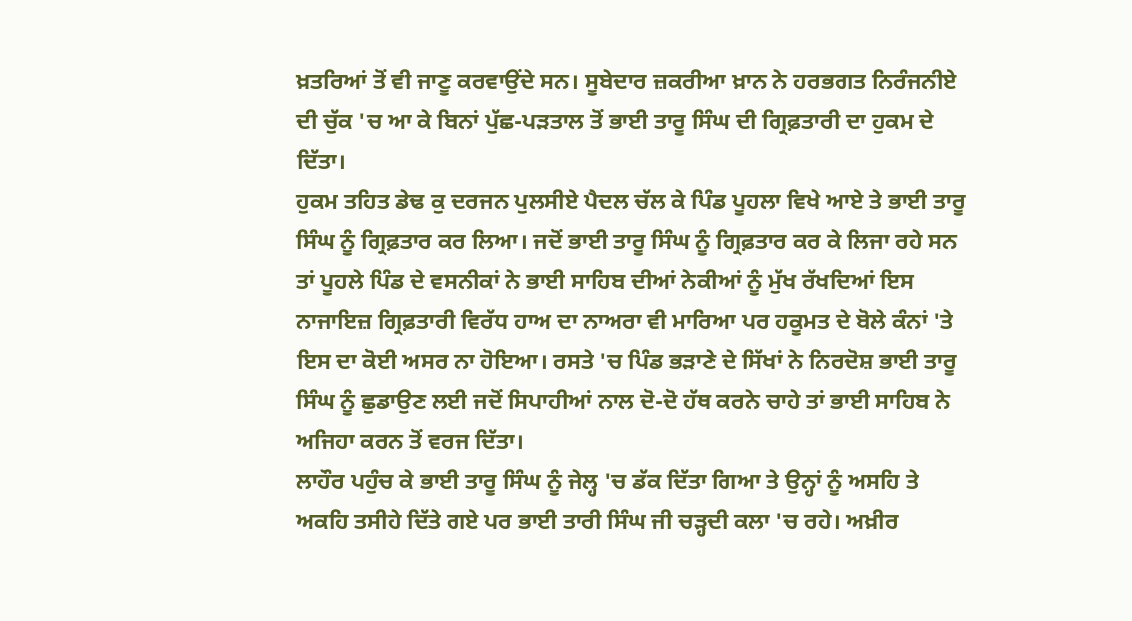ਖ਼ਤਰਿਆਂ ਤੋਂ ਵੀ ਜਾਣੂ ਕਰਵਾਉਂਦੇ ਸਨ। ਸੂਬੇਦਾਰ ਜ਼ਕਰੀਆ ਖ਼ਾਨ ਨੇ ਹਰਭਗਤ ਨਿਰੰਜਨੀਏ ਦੀ ਚੁੱਕ 'ਚ ਆ ਕੇ ਬਿਨਾਂ ਪੁੱਛ-ਪੜਤਾਲ ਤੋਂ ਭਾਈ ਤਾਰੂ ਸਿੰਘ ਦੀ ਗ੍ਰਿਫ਼ਤਾਰੀ ਦਾ ਹੁਕਮ ਦੇ ਦਿੱਤਾ।
ਹੁਕਮ ਤਹਿਤ ਡੇਢ ਕੁ ਦਰਜਨ ਪੁਲਸੀਏ ਪੈਦਲ ਚੱਲ ਕੇ ਪਿੰਡ ਪੂਹਲਾ ਵਿਖੇ ਆਏ ਤੇ ਭਾਈ ਤਾਰੂ ਸਿੰਘ ਨੂੰ ਗ੍ਰਿਫ਼ਤਾਰ ਕਰ ਲਿਆ। ਜਦੋਂ ਭਾਈ ਤਾਰੂ ਸਿੰਘ ਨੂੰ ਗ੍ਰਿਫ਼ਤਾਰ ਕਰ ਕੇ ਲਿਜਾ ਰਹੇ ਸਨ ਤਾਂ ਪੂਹਲੇ ਪਿੰਡ ਦੇ ਵਸਨੀਕਾਂ ਨੇ ਭਾਈ ਸਾਹਿਬ ਦੀਆਂ ਨੇਕੀਆਂ ਨੂੰ ਮੁੱਖ ਰੱਖਦਿਆਂ ਇਸ ਨਾਜਾਇਜ਼ ਗ੍ਰਿਫ਼ਤਾਰੀ ਵਿਰੱਧ ਹਾਅ ਦਾ ਨਾਅਰਾ ਵੀ ਮਾਰਿਆ ਪਰ ਹਕੂਮਤ ਦੇ ਬੋਲੇ ਕੰਨਾਂ 'ਤੇ ਇਸ ਦਾ ਕੋਈ ਅਸਰ ਨਾ ਹੋਇਆ। ਰਸਤੇ 'ਚ ਪਿੰਡ ਭੜਾਣੇ ਦੇ ਸਿੱਖਾਂ ਨੇ ਨਿਰਦੋਸ਼ ਭਾਈ ਤਾਰੂ ਸਿੰਘ ਨੂੰ ਛੁਡਾਉਣ ਲਈ ਜਦੋਂ ਸਿਪਾਹੀਆਂ ਨਾਲ ਦੋ-ਦੋ ਹੱਥ ਕਰਨੇ ਚਾਹੇ ਤਾਂ ਭਾਈ ਸਾਹਿਬ ਨੇ ਅਜਿਹਾ ਕਰਨ ਤੋਂ ਵਰਜ ਦਿੱਤਾ।
ਲਾਹੌਰ ਪਹੁੰਚ ਕੇ ਭਾਈ ਤਾਰੂ ਸਿੰਘ ਨੂੰ ਜੇਲ੍ਹ 'ਚ ਡੱਕ ਦਿੱਤਾ ਗਿਆ ਤੇ ਉਨ੍ਹਾਂ ਨੂੰ ਅਸਹਿ ਤੇ ਅਕਹਿ ਤਸੀਹੇ ਦਿੱਤੇ ਗਏ ਪਰ ਭਾਈ ਤਾਰੀ ਸਿੰਘ ਜੀ ਚੜ੍ਹਦੀ ਕਲਾ 'ਚ ਰਹੇ। ਅਖ਼ੀਰ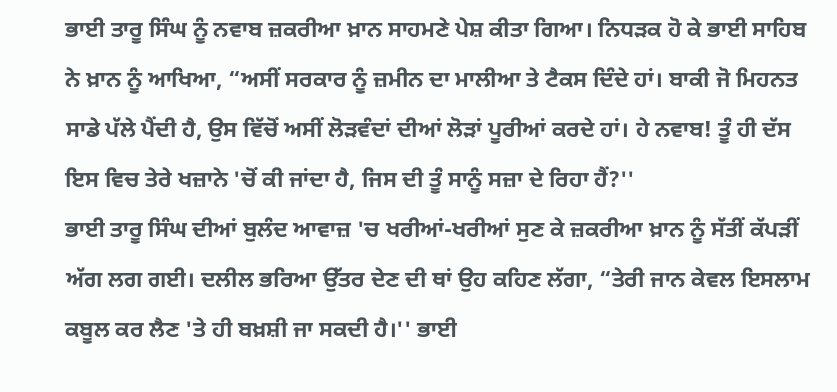ਭਾਈ ਤਾਰੂ ਸਿੰਘ ਨੂੰ ਨਵਾਬ ਜ਼ਕਰੀਆ ਖ਼ਾਨ ਸਾਹਮਣੇ ਪੇਸ਼ ਕੀਤਾ ਗਿਆ। ਨਿਧੜਕ ਹੋ ਕੇ ਭਾਈ ਸਾਹਿਬ ਨੇ ਖ਼ਾਨ ਨੂੰ ਆਖਿਆ, “ਅਸੀਂ ਸਰਕਾਰ ਨੂੰ ਜ਼ਮੀਨ ਦਾ ਮਾਲੀਆ ਤੇ ਟੈਕਸ ਦਿੰਦੇ ਹਾਂ। ਬਾਕੀ ਜੋ ਮਿਹਨਤ ਸਾਡੇ ਪੱਲੇ ਪੈਂਦੀ ਹੈ, ਉਸ ਵਿੱਚੋਂ ਅਸੀਂ ਲੋੜਵੰਦਾਂ ਦੀਆਂ ਲੋੜਾਂ ਪੂਰੀਆਂ ਕਰਦੇ ਹਾਂ। ਹੇ ਨਵਾਬ! ਤੂੰ ਹੀ ਦੱਸ ਇਸ ਵਿਚ ਤੇਰੇ ਖਜ਼ਾਨੇ 'ਚੋਂ ਕੀ ਜਾਂਦਾ ਹੈ, ਜਿਸ ਦੀ ਤੂੰ ਸਾਨੂੰ ਸਜ਼ਾ ਦੇ ਰਿਹਾ ਹੈਂ?''
ਭਾਈ ਤਾਰੂ ਸਿੰਘ ਦੀਆਂ ਬੁਲੰਦ ਆਵਾਜ਼ 'ਚ ਖਰੀਆਂ-ਖਰੀਆਂ ਸੁਣ ਕੇ ਜ਼ਕਰੀਆ ਖ਼ਾਨ ਨੂੰ ਸੱਤੀਂ ਕੱਪੜੀਂ ਅੱਗ ਲਗ ਗਈ। ਦਲੀਲ ਭਰਿਆ ਉੱਤਰ ਦੇਣ ਦੀ ਥਾਂ ਉਹ ਕਹਿਣ ਲੱਗਾ, “ਤੇਰੀ ਜਾਨ ਕੇਵਲ ਇਸਲਾਮ ਕਬੂਲ ਕਰ ਲੈਣ 'ਤੇ ਹੀ ਬਖ਼ਸ਼ੀ ਜਾ ਸਕਦੀ ਹੈ।'' ਭਾਈ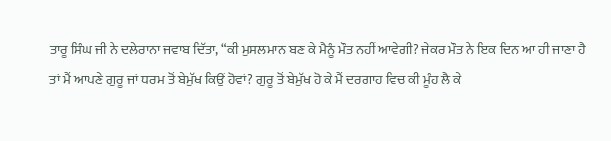ਤਾਰੂ ਸਿੰਘ ਜੀ ਨੇ ਦਲੇਰਾਨਾ ਜਵਾਬ ਦਿੱਤਾ, “ਕੀ ਮੁਸਲਮਾਨ ਬਣ ਕੇ ਮੈਨੂੰ ਮੌਤ ਨਹੀਂ ਆਵੇਗੀ? ਜੇਕਰ ਮੌਤ ਨੇ ਇਕ ਦਿਨ ਆ ਹੀ ਜਾਣਾ ਹੈ ਤਾਂ ਮੈਂ ਆਪਣੇ ਗੁਰੂ ਜਾਂ ਧਰਮ ਤੋਂ ਬੇਮੁੱਖ ਕਿਉਂ ਹੋਵਾਂ? ਗੁਰੂ ਤੋਂ ਬੇਮੁੱਖ ਹੋ ਕੇ ਮੈਂ ਦਰਗਾਹ ਵਿਚ ਕੀ ਮੂੰਹ ਲੈ ਕੇ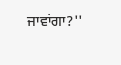ਜਾਵਾਂਗਾ?''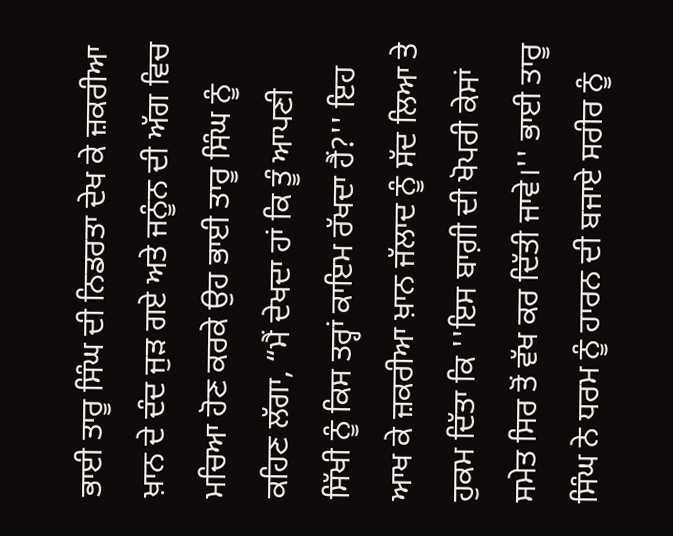ਭਾਈ ਤਾਰੂ ਸਿੰਘ ਦੀ ਨਿਡਰਤਾ ਦੇਖ ਕੇ ਜ਼ਕਰੀਆ ਖ਼ਾਨ ਦੇ ਦੰਦ ਜੁੜ ਗਏ ਅਤੇ ਜਨੂੰਨ ਦੀ ਅੱਗ ਵਿਚ ਮਚਿਆ ਹੋਣ ਕਰਕੇ ਉਹ ਭਾਈ ਤਾਰੂ ਸਿੰਘ ਨੂੰ ਕਹਿਣ ਲੱਗਾ, “ਮੈਂ ਦੇਖਦਾ ਹਾਂ ਕਿ ਤੂੰ ਆਪਣੀ ਸਿੱਖੀ ਨੂੰ ਕਿਸ ਤਰ੍ਹਾਂ ਕਾਇਮ ਰੱਖਦਾ ਹੈਂ?'' ਇਹ ਆਖ ਕੇ ਜ਼ਕਰੀਆ ਖ਼ਾਨ ਜੱਲਾਦ ਨੂੰ ਸੱਦ ਲਿਆ ਤੇ ਹੁਕਮ ਦਿੱਤਾ ਕਿ ''ਇਸ ਬਾਗ਼ੀ ਦੀ ਖੋਪਰੀ ਕੇਸਾਂ ਸਮੇਤ ਸਿਰ ਤੋਂ ਵੱਖ ਕਰ ਦਿੱਤੀ ਜਾਵੇ।'' ਭਾਈ ਤਾਰੂ ਸਿੰਘ ਨੇ ਧਰਮ ਨੂੰ ਹਾਰਨ ਦੀ ਬਜਾਏ ਸਰੀਰ ਨੂੰ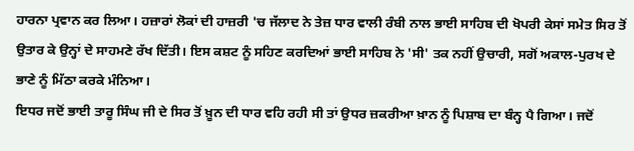ਹਾਰਨਾ ਪ੍ਰਵਾਨ ਕਰ ਲਿਆ। ਹਜ਼ਾਰਾਂ ਲੋਕਾਂ ਦੀ ਹਾਜ਼ਰੀ 'ਚ ਜੱਲਾਦ ਨੇ ਤੇਜ਼ ਧਾਰ ਵਾਲੀ ਰੰਬੀ ਨਾਲ ਭਾਈ ਸਾਹਿਬ ਦੀ ਖੋਪਰੀ ਕੇਸਾਂ ਸਮੇਤ ਸਿਰ ਤੋਂ ਉਤਾਰ ਕੇ ਉਨ੍ਹਾਂ ਦੇ ਸਾਹਮਣੇ ਰੱਖ ਦਿੱਤੀ। ਇਸ ਕਸ਼ਟ ਨੂੰ ਸਹਿਣ ਕਰਦਿਆਂ ਭਾਈ ਸਾਹਿਬ ਨੇ 'ਸੀ' ਤਕ ਨਹੀਂ ਉਚਾਰੀ, ਸਗੋਂ ਅਕਾਲ-ਪੁਰਖ ਦੇ ਭਾਣੇ ਨੂੰ ਮਿੱਠਾ ਕਰਕੇ ਮੰਨਿਆ।
ਇਧਰ ਜਦੋਂ ਭਾਈ ਤਾਰੂ ਸਿੰਘ ਜੀ ਦੇ ਸਿਰ ਤੋਂ ਖ਼ੂਨ ਦੀ ਧਾਰ ਵਹਿ ਰਹੀ ਸੀ ਤਾਂ ਉਧਰ ਜ਼ਕਰੀਆ ਖ਼ਾਨ ਨੂੰ ਪਿਸ਼ਾਬ ਦਾ ਬੰਨ੍ਹ ਪੈ ਗਿਆ। ਜਦੋਂ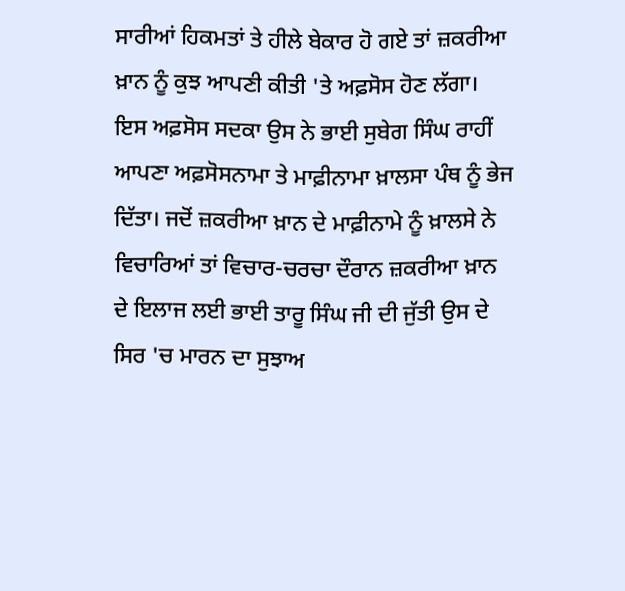ਸਾਰੀਆਂ ਹਿਕਮਤਾਂ ਤੇ ਹੀਲੇ ਬੇਕਾਰ ਹੋ ਗਏ ਤਾਂ ਜ਼ਕਰੀਆ ਖ਼ਾਨ ਨੂੰ ਕੁਝ ਆਪਣੀ ਕੀਤੀ 'ਤੇ ਅਫ਼ਸੋਸ ਹੋਣ ਲੱਗਾ। ਇਸ ਅਫ਼ਸੋਸ ਸਦਕਾ ਉਸ ਨੇ ਭਾਈ ਸੁਬੇਗ ਸਿੰਘ ਰਾਹੀਂ ਆਪਣਾ ਅਫ਼ਸੋਸਨਾਮਾ ਤੇ ਮਾਫ਼ੀਨਾਮਾ ਖ਼ਾਲਸਾ ਪੰਥ ਨੂੰ ਭੇਜ ਦਿੱਤਾ। ਜਦੋਂ ਜ਼ਕਰੀਆ ਖ਼ਾਨ ਦੇ ਮਾਫ਼ੀਨਾਮੇ ਨੂੰ ਖ਼ਾਲਸੇ ਨੇ ਵਿਚਾਰਿਆਂ ਤਾਂ ਵਿਚਾਰ-ਚਰਚਾ ਦੌਰਾਨ ਜ਼ਕਰੀਆ ਖ਼ਾਨ ਦੇ ਇਲਾਜ ਲਈ ਭਾਈ ਤਾਰੂ ਸਿੰਘ ਜੀ ਦੀ ਜੁੱਤੀ ਉਸ ਦੇ ਸਿਰ 'ਚ ਮਾਰਨ ਦਾ ਸੁਝਾਅ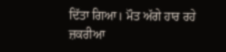ਦਿੱਤਾ ਗਿਆ। ਮੌਤ ਅੱਗੇ ਹਾਰ ਰਹੇ ਜ਼ਕਰੀਆ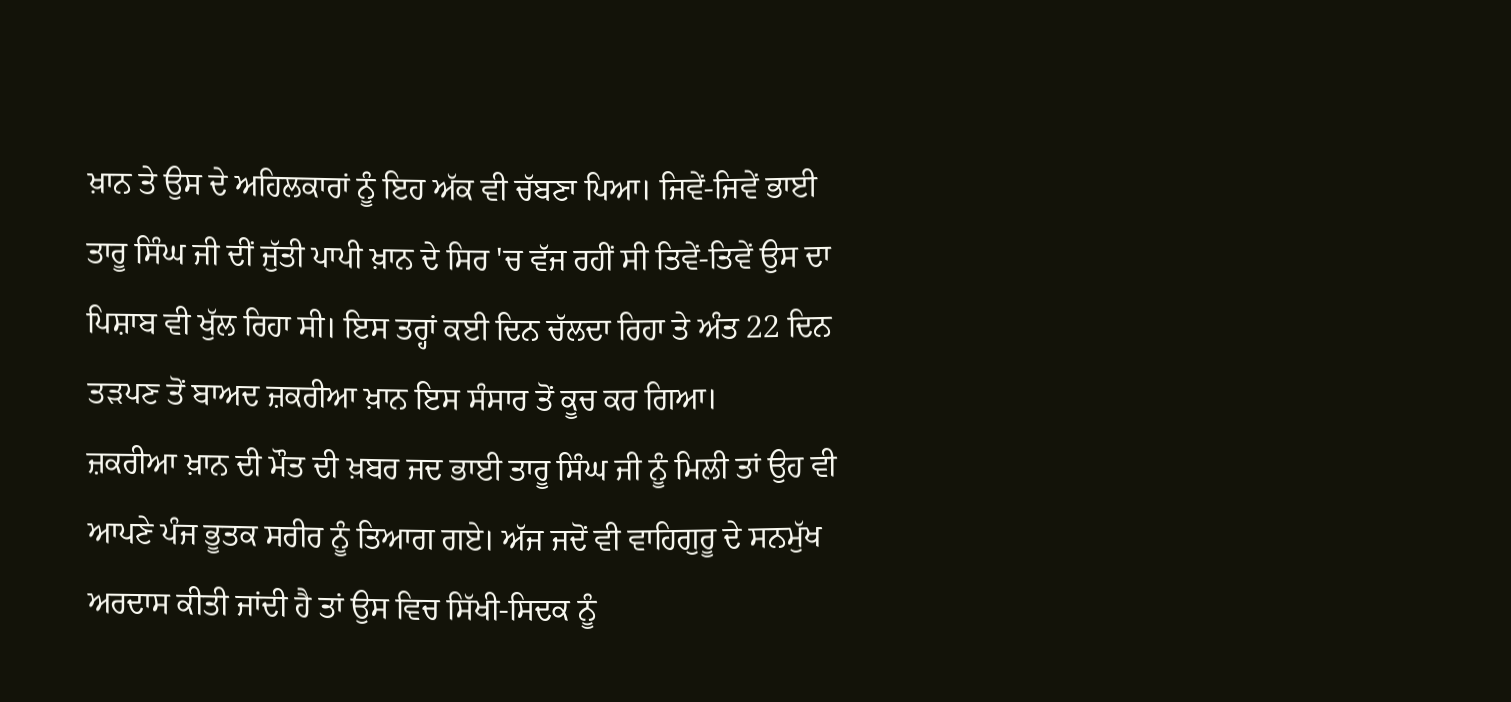ਖ਼ਾਨ ਤੇ ਉਸ ਦੇ ਅਹਿਲਕਾਰਾਂ ਨੂੰ ਇਹ ਅੱਕ ਵੀ ਚੱਬਣਾ ਪਿਆ। ਜਿਵੇਂ-ਜਿਵੇਂ ਭਾਈ ਤਾਰੂ ਸਿੰਘ ਜੀ ਦੀਂ ਜੁੱਤੀ ਪਾਪੀ ਖ਼ਾਨ ਦੇ ਸਿਰ 'ਚ ਵੱਜ ਰਹੀਂ ਸੀ ਤਿਵੇਂ-ਤਿਵੇਂ ਉਸ ਦਾ ਪਿਸ਼ਾਬ ਵੀ ਖੁੱਲ ਰਿਹਾ ਸੀ। ਇਸ ਤਰ੍ਹਾਂ ਕਈ ਦਿਨ ਚੱਲਦਾ ਰਿਹਾ ਤੇ ਅੰਤ 22 ਦਿਨ ਤੜਪਣ ਤੋਂ ਬਾਅਦ ਜ਼ਕਰੀਆ ਖ਼ਾਨ ਇਸ ਸੰਸਾਰ ਤੋਂ ਕੂਚ ਕਰ ਗਿਆ।
ਜ਼ਕਰੀਆ ਖ਼ਾਨ ਦੀ ਮੌਤ ਦੀ ਖ਼ਬਰ ਜਦ ਭਾਈ ਤਾਰੂ ਸਿੰਘ ਜੀ ਨੂੰ ਮਿਲੀ ਤਾਂ ਉਹ ਵੀ ਆਪਣੇ ਪੰਜ ਭੂਤਕ ਸਰੀਰ ਨੂੰ ਤਿਆਗ ਗਏ। ਅੱਜ ਜਦੋਂ ਵੀ ਵਾਹਿਗੁਰੂ ਦੇ ਸਨਮੁੱਖ ਅਰਦਾਸ ਕੀਤੀ ਜਾਂਦੀ ਹੈ ਤਾਂ ਉਸ ਵਿਚ ਸਿੱਖੀ-ਸਿਦਕ ਨੂੰ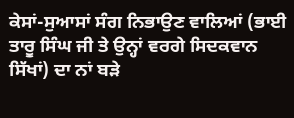ਕੇਸਾਂ-ਸੁਆਸਾਂ ਸੰਗ ਨਿਭਾਉਣ ਵਾਲਿਆਂ (ਭਾਈ ਤਾਰੂ ਸਿੰਘ ਜੀ ਤੇ ਉਨ੍ਹਾਂ ਵਰਗੇ ਸਿਦਕਵਾਨ ਸਿੱਖਾਂ) ਦਾ ਨਾਂ ਬੜੇ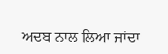ਅਦਬ ਨਾਲ ਲਿਆ ਜਾਂਦਾ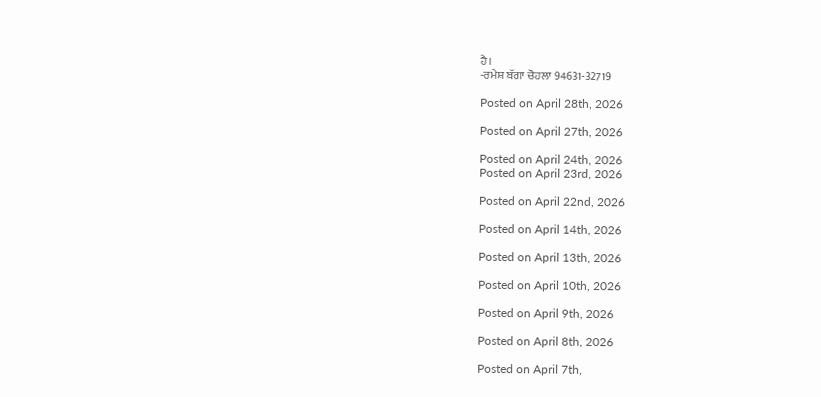ਹੈ।
-ਰਮੇਸ਼ ਬੱਗਾ ਚੋਹਲਾ 94631-32719

Posted on April 28th, 2026

Posted on April 27th, 2026

Posted on April 24th, 2026
Posted on April 23rd, 2026

Posted on April 22nd, 2026

Posted on April 14th, 2026

Posted on April 13th, 2026

Posted on April 10th, 2026

Posted on April 9th, 2026

Posted on April 8th, 2026

Posted on April 7th,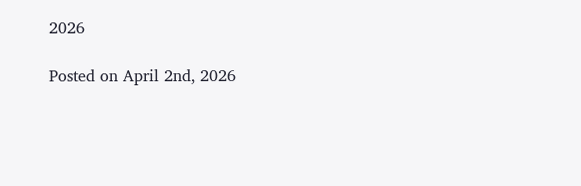2026

Posted on April 2nd, 2026